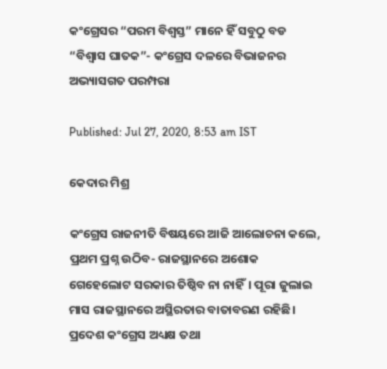କଂଗ୍ରେସର “ପରମ ବିଶ୍ଵସ୍ତ” ମାନେ ହିଁ ସବୁଠୁ ବଡ “ବିଶ୍ଵାସ ଘାତକ”- କଂଗ୍ରେସ ଦଳରେ ବିଭାଜନର ଅଭ୍ୟାସଗତ ପରମ୍ପରା

Published: Jul 27, 2020, 8:53 am IST

କେଦାର ମିଶ୍ର

କଂଗ୍ରେସ ରାଜନୀତି ବିଷୟରେ ଆଜି ଆଲୋଚନା କଲେ, ପ୍ରଥମ ପ୍ରଶ୍ନ ଉଠିବ- ରାଜସ୍ଥାନରେ ଅଶୋକ ଗେହେଲୋଟ ସରକାର ତିଷ୍ଠିବ ନା ନାହିଁ। ପୂରା ଜୁଲାଇ ମାସ ରାଜସ୍ଥାନରେ ଅସ୍ଥିରତାର ବାତାବରଣ ରହିଛି। ପ୍ରଦେଶ କଂଗ୍ରେସ ଅଧ୍ୟକ୍ଷ ତଥା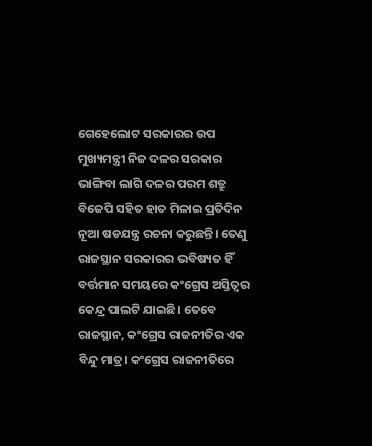ଗେହେଲୋଟ ସରକାରର ଉପ ମୁଖ୍ୟମନ୍ତ୍ରୀ ନିଜ ଦଳର ସରକାର ଭାଙ୍ଗିବା ଲାଗି ଦଳର ପରମ ଶତ୍ରୁ ବିଜେପି ସହିତ ହାତ ମିଳାଇ ପ୍ରତିଦିନ ନୂଆ ଷଡଯନ୍ତ୍ର ରଚନା କରୁଛନ୍ତି। ତେଣୁ ରାଜସ୍ଥାନ ସରକାରର ଭବିଷ୍ୟତ ହିଁ ବର୍ତ୍ତମାନ ସମୟରେ କଂଗ୍ରେସ ଅସ୍ତିତ୍ଵର କେନ୍ଦ୍ର ପାଲଟି ଯାଇଛି। ତେବେ ରାଜସ୍ଥାନ, କଂଗ୍ରେସ ରାଜନୀତିର ଏକ ବିନ୍ଦୁ ମାତ୍ର। କଂଗ୍ରେସ ରାଜନୀତିରେ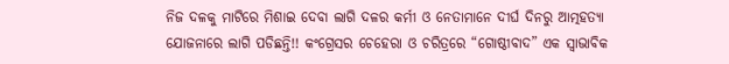ନିଜ ଦଳକୁ ମାଟିରେ ମିଶାଇ ଦେବା ଲାଗି ଦଳର କର୍ମୀ ଓ ନେତାମାନେ ଦୀର୍ଘ ଦିନରୁ ଆତ୍ମହତ୍ୟା ଯୋଜନାରେ ଲାଗି ପଡିଛନ୍ତି!! କଂଗ୍ରେସର ଚେହେରା ଓ ଚରିତ୍ରରେ “ଗୋଷ୍ଠୀବାଦ” ଏକ ସ୍ଵାଭାବିକ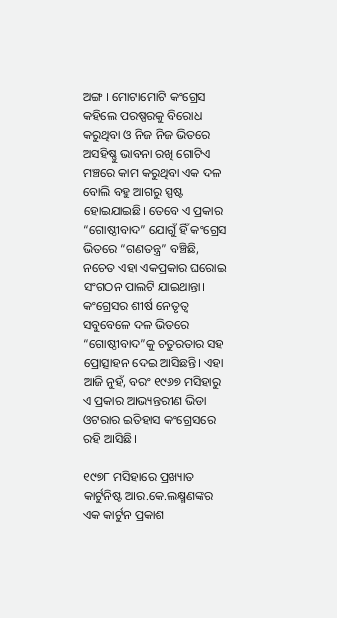ଅଙ୍ଗ । ମୋଟାମୋଟି କଂଗ୍ରେସ କହିଲେ ପରଷ୍ପରକୁ ବିରୋଧ କରୁଥିବା ଓ ନିଜ ନିଜ ଭିତରେ ଅସହିଷ୍ଣୁ ଭାବନା ରଖି ଗୋଟିଏ ମଞ୍ଚରେ କାମ କରୁଥିବା ଏକ ଦଳ ବୋଲି ବହୁ ଆଗରୁ ସ୍ପଷ୍ଟ ହୋଇଯାଇଛି। ତେବେ ଏ ପ୍ରକାର “ଗୋଷ୍ଠୀବାଦ” ଯୋଗୁଁ ହିଁ କଂଗ୍ରେସ ଭିତରେ “ଗଣତନ୍ତ୍ର” ବଞ୍ଚିଛି, ନଚେତ ଏହା ଏକପ୍ରକାର ଘରୋଇ ସଂଗଠନ ପାଲଟି ଯାଇଥାନ୍ତା। କଂଗ୍ରେସର ଶୀର୍ଷ ନେତୃତ୍ଵ ସବୁବେଳେ ଦଳ ଭିତରେ “ଗୋଷ୍ଠୀବାଦ”କୁ ଚତୁରତାର ସହ ପ୍ରୋତ୍ସାହନ ଦେଇ ଆସିଛନ୍ତି। ଏହା ଆଜି ନୁହଁ, ବରଂ ୧୯୬୭ ମସିହାରୁ ଏ ପ୍ରକାର ଆଭ୍ୟନ୍ତରୀଣ ଭିଡା ଓଟରାର ଇତିହାସ କଂଗ୍ରେସରେ ରହି ଆସିଛି।

୧୯୭୮ ମସିହାରେ ପ୍ରଖ୍ୟାତ କାର୍ଟୁନିଷ୍ଟ ଆର.କେ.ଲକ୍ଷ୍ମଣଙ୍କର ଏକ କାର୍ଟୁନ ପ୍ରକାଶ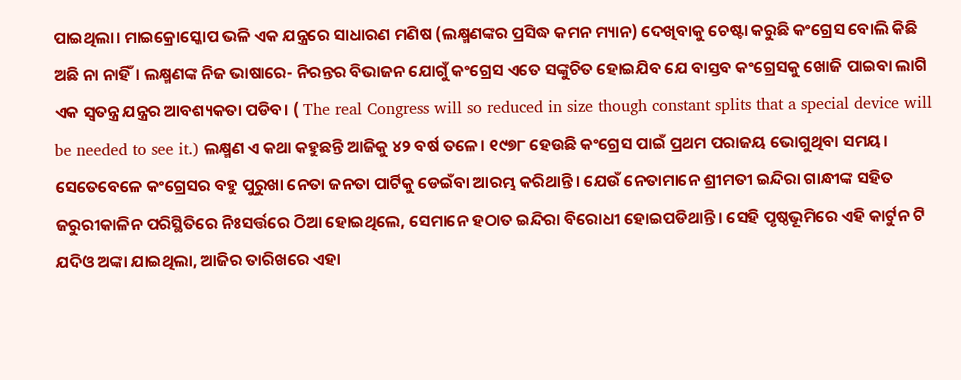ପାଇଥିଲା। ମାଇକ୍ରୋସ୍କୋପ ଭଳି ଏକ ଯନ୍ତ୍ରରେ ସାଧାରଣ ମଣିଷ (ଲକ୍ଷ୍ମଣଙ୍କର ପ୍ରସିଦ୍ଧ କମନ ମ୍ୟାନ) ଦେଖିବାକୁ ଚେଷ୍ଟା କରୁଛି କଂଗ୍ରେସ ବୋଲି କିଛି ଅଛି ନା ନାହିଁ। ଲକ୍ଷ୍ମଣଙ୍କ ନିଜ ଭାଷାରେ- ନିରନ୍ତର ବିଭାଜନ ଯୋଗୁଁ କଂଗ୍ରେସ ଏତେ ସଙ୍କୁଚିତ ହୋଇଯିବ ଯେ ବାସ୍ତବ କଂଗ୍ରେସକୁ ଖୋଜି ପାଇବା ଲାଗି ଏକ ସ୍ଵତନ୍ତ୍ର ଯନ୍ତ୍ରର ଆବଶ୍ୟକତା ପଡିବ। ( The real Congress will so reduced in size though constant splits that a special device will be needed to see it.) ଲକ୍ଷ୍ମଣ ଏ କଥା କହୁଛନ୍ତି ଆଜିକୁ ୪୨ ବର୍ଷ ତଳେ। ୧୯୭୮ ହେଉଛି କଂଗ୍ରେସ ପାଇଁ ପ୍ରଥମ ପରାଜୟ ଭୋଗୁଥିବା ସମୟ। ସେତେବେଳେ କଂଗ୍ରେସର ବହୁ ପୁରୁଖା ନେତା ଜନତା ପାର୍ଟିକୁ ଡେଇଁବା ଆରମ୍ଭ କରିଥାନ୍ତି। ଯେଉଁ ନେତାମାନେ ଶ୍ରୀମତୀ ଇନ୍ଦିରା ଗାନ୍ଧୀଙ୍କ ସହିତ ଜରୁରୀକାଳିନ ପରିସ୍ଥିତିରେ ନିଃସର୍ତ୍ତରେ ଠିଆ ହୋଇଥିଲେ, ସେମାନେ ହଠାତ ଇନ୍ଦିରା ବିରୋଧୀ ହୋଇପଡିଥାନ୍ତି। ସେହି ପୃଷ୍ଠଭୂମିରେ ଏହି କାର୍ଟୁନ ଟି ଯଦିଓ ଅଙ୍କା ଯାଇଥିଲା, ଆଜିର ତାରିଖରେ ଏହା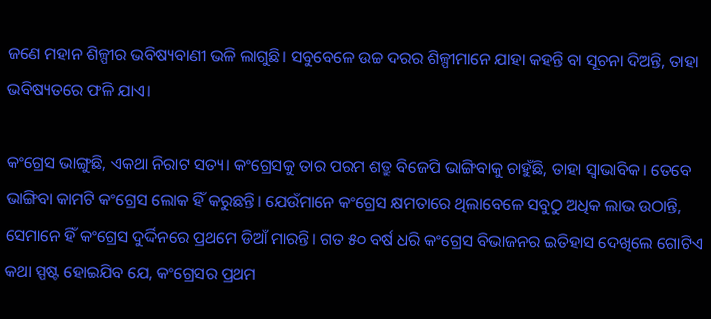ଜଣେ ମହାନ ଶିଳ୍ପୀର ଭବିଷ୍ୟବାଣୀ ଭଳି ଲାଗୁଛି। ସବୁବେଳେ ଉଚ୍ଚ ଦରର ଶିଳ୍ପୀମାନେ ଯାହା କହନ୍ତି ବା ସୂଚନା ଦିଅନ୍ତି, ତାହା ଭବିଷ୍ୟତରେ ଫଳି ଯାଏ।

କଂଗ୍ରେସ ଭାଙ୍ଗୁଛି, ଏକଥା ନିରାଟ ସତ୍ୟ। କଂଗ୍ରେସକୁ ତାର ପରମ ଶତ୍ରୁ ବିଜେପି ଭାଙ୍ଗିବାକୁ ଚାହୁଁଛି, ତାହା ସ୍ଵାଭାବିକ। ତେବେ ଭାଙ୍ଗିବା କାମଟି କଂଗ୍ରେସ ଲୋକ ହିଁ କରୁଛନ୍ତି। ଯେଉଁମାନେ କଂଗ୍ରେସ କ୍ଷମତାରେ ଥିଲାବେଳେ ସବୁଠୁ ଅଧିକ ଲାଭ ଉଠାନ୍ତି, ସେମାନେ ହିଁ କଂଗ୍ରେସ ଦୁର୍ଦ୍ଦିନରେ ପ୍ରଥମେ ଡିଆଁ ମାରନ୍ତି। ଗତ ୫୦ ବର୍ଷ ଧରି କଂଗ୍ରେସ ବିଭାଜନର ଇତିହାସ ଦେଖିଲେ ଗୋଟିଏ କଥା ସ୍ପଷ୍ଟ ହୋଇଯିବ ଯେ, କଂଗ୍ରେସର ପ୍ରଥମ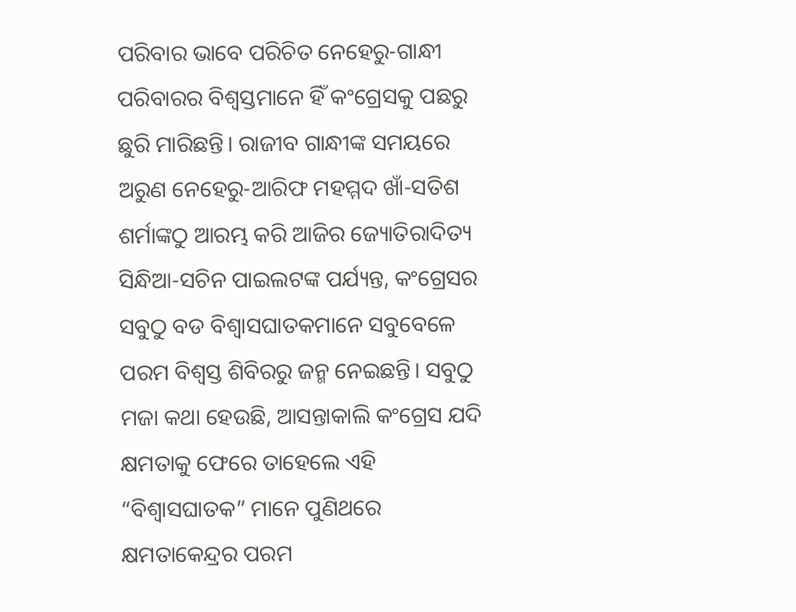ପରିବାର ଭାବେ ପରିଚିତ ନେହେରୁ-ଗାନ୍ଧୀ ପରିବାରର ବିଶ୍ବସ୍ତମାନେ ହିଁ କଂଗ୍ରେସକୁ ପଛରୁ ଛୁରି ମାରିଛନ୍ତି। ରାଜୀବ ଗାନ୍ଧୀଙ୍କ ସମୟରେ ଅରୁଣ ନେହେରୁ-ଆରିଫ ମହମ୍ମଦ ଖାଁ-ସତିଶ ଶର୍ମାଙ୍କଠୁ ଆରମ୍ଭ କରି ଆଜିର ଜ୍ୟୋତିରାଦିତ୍ୟ ସିନ୍ଧିଆ-ସଚିନ ପାଇଲଟଙ୍କ ପର୍ଯ୍ୟନ୍ତ, କଂଗ୍ରେସର ସବୁଠୁ ବଡ ବିଶ୍ଵାସଘାତକମାନେ ସବୁବେଳେ ପରମ ବିଶ୍ଵସ୍ତ ଶିବିରରୁ ଜନ୍ମ ନେଇଛନ୍ତି। ସବୁଠୁ ମଜା କଥା ହେଉଛି, ଆସନ୍ତାକାଲି କଂଗ୍ରେସ ଯଦି କ୍ଷମତାକୁ ଫେରେ ତାହେଲେ ଏହି “ବିଶ୍ଵାସଘାତକ” ମାନେ ପୁଣିଥରେ କ୍ଷମତାକେନ୍ଦ୍ରର ପରମ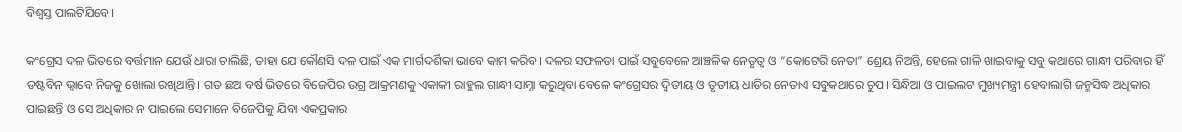ବିଶ୍ଵସ୍ତ ପାଲଟିଯିବେ।

କଂଗ୍ରେସ ଦଳ ଭିତରେ ବର୍ତ୍ତମାନ ଯେଉଁ ଧାରା ଚାଲିଛି, ତାହା ଯେ କୌଣସି ଦଳ ପାଇଁ ଏକ ମାର୍ଗଦର୍ଶିକା ଭାବେ କାମ କରିବ। ଦଳର ସଫଳତା ପାଇଁ ସବୁବେଳେ ଆଞ୍ଚଳିକ ନେତୃତ୍ଵ ଓ “କୋଟେରି ନେତା” ଶ୍ରେୟ ନିଅନ୍ତି, ହେଲେ ଗାଳି ଖାଇବାକୁ ସବୁ କଥାରେ ଗାନ୍ଧୀ ପରିବାର ହିଁ ଡଷ୍ଟବିନ ଭ୍ବାବେ ନିଜକୁ ଖୋଲା ରଖିଥାନ୍ତି। ଗତ ଛଅ ବର୍ଷ ଭିତରେ ବିଜେପିର ଉଗ୍ର ଆକ୍ରମଣକୁ ଏକାକୀ ରାହୁଲ ଗାନ୍ଧୀ ସାମ୍ନା କରୁଥିବା ବେଳେ କଂଗ୍ରେସର ଦ୍ଵିତୀୟ ଓ ତୃତୀୟ ଧାଡିର ନେତାଏ ସବୁକଥାରେ ଚୁପ। ସିନ୍ଧିଆ ଓ ପାଇଲଟ ମୁଖ୍ୟମନ୍ତ୍ରୀ ହେବାଲାଗି ଜନ୍ମସିଦ୍ଧ ଅଧିକାର ପାଇଛନ୍ତି ଓ ସେ ଅଧିକାର ନ ପାଇଲେ ସେମାନେ ବିଜେପିକୁ ଯିବା ଏକପ୍ରକାର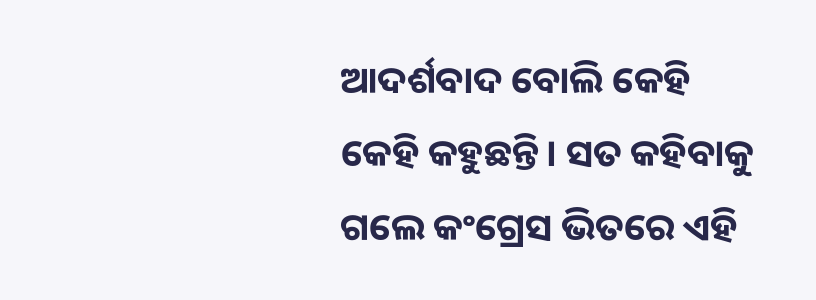ଆଦର୍ଶବାଦ ବୋଲି କେହି କେହି କହୁଛନ୍ତି। ସତ କହିବାକୁ ଗଲେ କଂଗ୍ରେସ ଭିତରେ ଏହି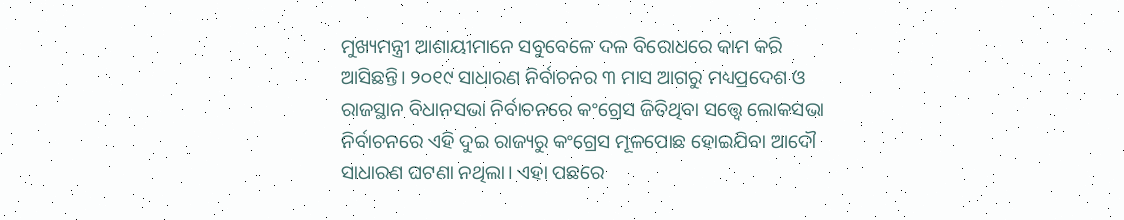ମୁଖ୍ୟମନ୍ତ୍ରୀ ଆଶାୟୀମାନେ ସବୁବେଳେ ଦଳ ବିରୋଧରେ କାମ କରି ଆସିଛନ୍ତି। ୨୦୧୯ ସାଧାରଣ ନିର୍ବାଚନର ୩ ମାସ ଆଗରୁ ମଧ୍ୟପ୍ରଦେଶ ଓ ରାଜସ୍ଥାନ ବିଧାନସଭା ନିର୍ବାଚନରେ କଂଗ୍ରେସ ଜିତିଥିବା ସତ୍ତ୍ୱେ ଲୋକସଭା ନିର୍ବାଚନରେ ଏହି ଦୁଇ ରାଜ୍ୟରୁ କଂଗ୍ରେସ ମୂଳପୋଛ ହୋଇଯିବା ଆଦୌ ସାଧାରଣ ଘଟଣା ନଥିଲା। ଏହା ପଛରେ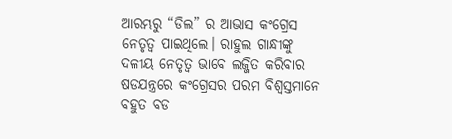ଆରମ୍ଭରୁ “ଡିଲ” ର ଆଭାସ କଂଗ୍ରେସ ନେତୃତ୍ଵ ପାଇଥିଲେ। ରାହୁଲ ଗାନ୍ଧୀଙ୍କୁ ଦଳୀୟ ନେତୃତ୍ଵ ଭାବେ ଲଜ୍ଜିତ କରିବାର ଷଡଯନ୍ତ୍ରରେ କଂଗ୍ରେସର ପରମ ବିଶ୍ବସ୍ତମାନେ ବହୁତ ବଡ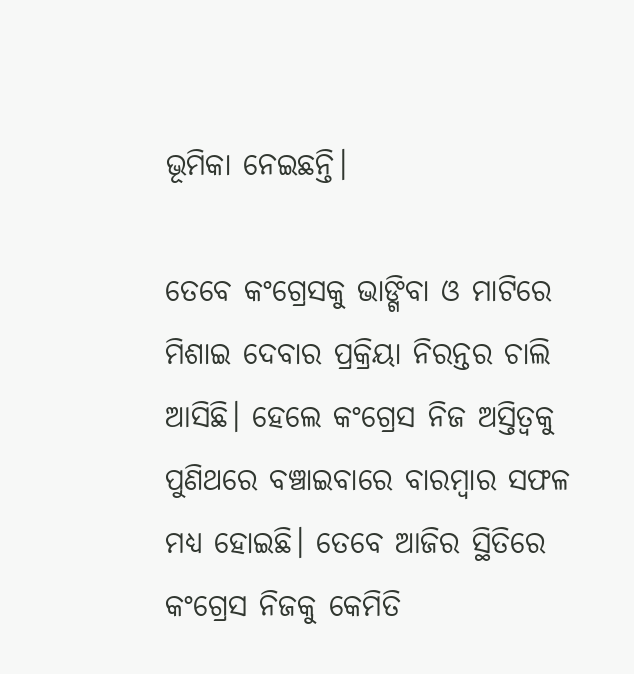ଭୂମିକା ନେଇଛନ୍ତି।

ତେବେ କଂଗ୍ରେସକୁ ଭାଙ୍ଗିବା ଓ ମାଟିରେ ମିଶାଇ ଦେବାର ପ୍ରକ୍ରିୟା ନିରନ୍ତର ଚାଲି ଆସିଛି। ହେଲେ କଂଗ୍ରେସ ନିଜ ଅସ୍ତିତ୍ଵକୁ ପୁଣିଥରେ ବଞ୍ଚାଇବାରେ ବାରମ୍ବାର ସଫଳ ମଧ୍ୟ ହୋଇଛି। ତେବେ ଆଜିର ସ୍ଥିତିରେ କଂଗ୍ରେସ ନିଜକୁ କେମିତି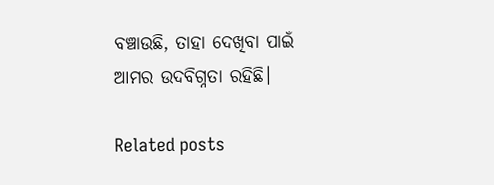ବଞ୍ଚାଉଛି, ତାହା ଦେଖିବା ପାଇଁ ଆମର ଉଦବିଗ୍ନତା ରହିଛି।

Related posts